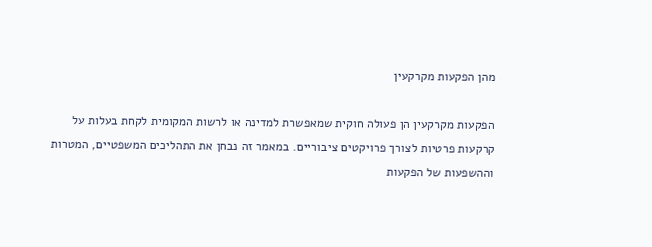מהן הפקעות מקרקעין

הפקעות מקרקעין הן פעולה חוקית שמאפשרת למדינה או לרשות המקומית לקחת בעלות על קרקעות פרטיות לצורך פרויקטים ציבוריים. במאמר זה נבחן את התהליכים המשפטיים, המטרות וההשפעות של הפקעות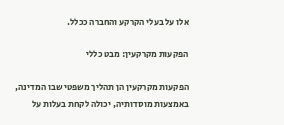אלו על בעלי הקרקע והחברה ככלל.

הפקעות מקרקעין: מבט כללי

הפקעות מקרקעין הן תהליך משפטי שבו המדינה, באמצעות מוסדותיה, יכולה לקחת בעלות על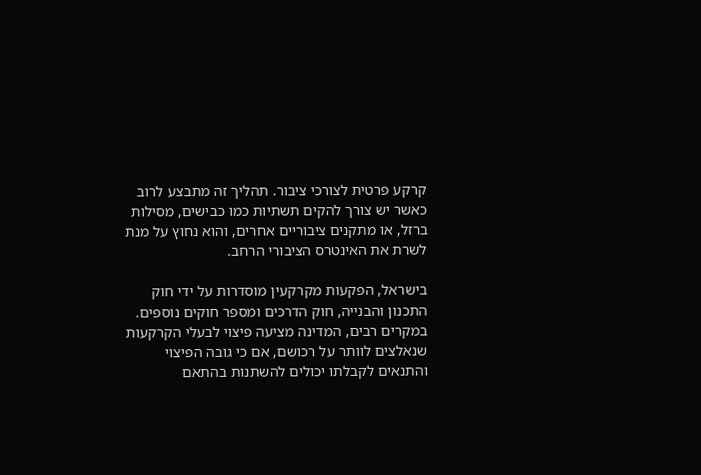קרקע פרטית לצורכי ציבור. תהליך זה מתבצע לרוב כאשר יש צורך להקים תשתיות כמו כבישים, מסילות ברזל, או מתקנים ציבוריים אחרים, והוא נחוץ על מנת לשרת את האינטרס הציבורי הרחב.

בישראל, הפקעות מקרקעין מוסדרות על ידי חוק התכנון והבנייה, חוק הדרכים ומספר חוקים נוספים. במקרים רבים, המדינה מציעה פיצוי לבעלי הקרקעות שנאלצים לוותר על רכושם, אם כי גובה הפיצוי והתנאים לקבלתו יכולים להשתנות בהתאם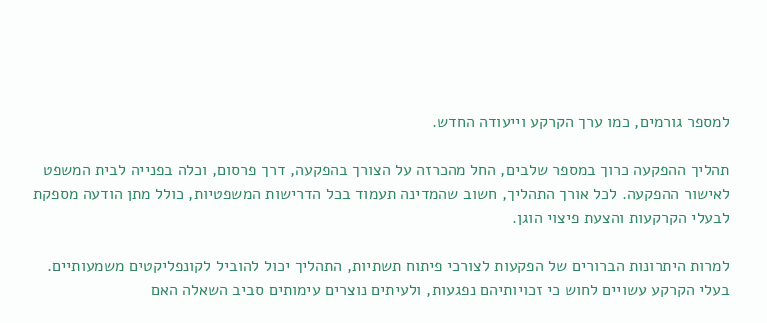למספר גורמים, כמו ערך הקרקע וייעודה החדש.

תהליך ההפקעה כרוך במספר שלבים, החל מהכרזה על הצורך בהפקעה, דרך פרסום, וכלה בפנייה לבית המשפט לאישור ההפקעה. לכל אורך התהליך, חשוב שהמדינה תעמוד בכל הדרישות המשפטיות, כולל מתן הודעה מספקת לבעלי הקרקעות והצעת פיצוי הוגן.

למרות היתרונות הברורים של הפקעות לצורכי פיתוח תשתיות, התהליך יכול להוביל לקונפליקטים משמעותיים. בעלי הקרקע עשויים לחוש כי זכויותיהם נפגעות, ולעיתים נוצרים עימותים סביב השאלה האם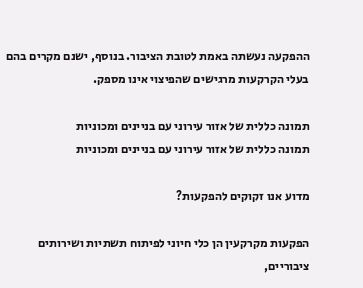ההפקעה נעשתה באמת לטובת הציבור. בנוסף, ישנם מקרים בהם בעלי הקרקעות מרגישים שהפיצוי אינו מספק.

תמונה כללית של אזור עירוני עם בניינים ומכוניות
תמונה כללית של אזור עירוני עם בניינים ומכוניות

מדוע אנו זקוקים להפקעות?

הפקעות מקרקעין הן כלי חיוני לפיתוח תשתיות ושירותים ציבוריים,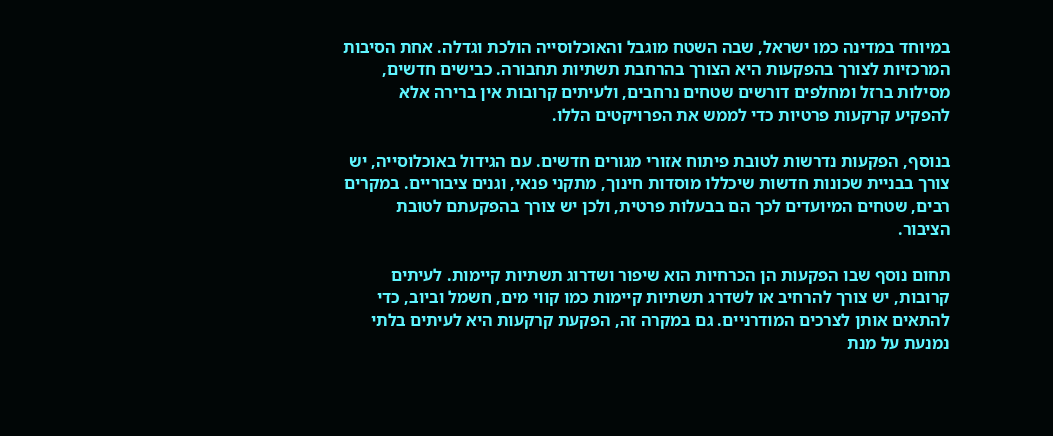במיוחד במדינה כמו ישראל, שבה השטח מוגבל והאוכלוסייה הולכת וגדלה. אחת הסיבות המרכזיות לצורך בהפקעות היא הצורך בהרחבת תשתיות תחבורה. כבישים חדשים, מסילות ברזל ומחלפים דורשים שטחים נרחבים, ולעיתים קרובות אין ברירה אלא להפקיע קרקעות פרטיות כדי לממש את הפרויקטים הללו.

בנוסף, הפקעות נדרשות לטובת פיתוח אזורי מגורים חדשים. עם הגידול באוכלוסייה, יש צורך בבניית שכונות חדשות שיכללו מוסדות חינוך, מתקני פנאי, וגנים ציבוריים. במקרים רבים, שטחים המיועדים לכך הם בבעלות פרטית, ולכן יש צורך בהפקעתם לטובת הציבור.

תחום נוסף שבו הפקעות הן הכרחיות הוא שיפור ושדרוג תשתיות קיימות. לעיתים קרובות, יש צורך להרחיב או לשדרג תשתיות קיימות כמו קווי מים, חשמל וביוב, כדי להתאים אותן לצרכים המודרניים. גם במקרה זה, הפקעת קרקעות היא לעיתים בלתי נמנעת על מנת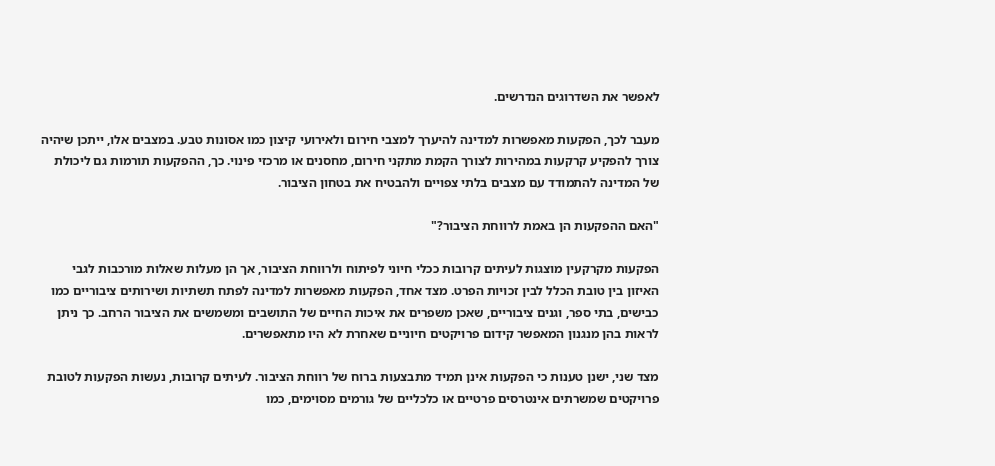לאפשר את השדרוגים הנדרשים.

מעבר לכך, הפקעות מאפשרות למדינה להיערך למצבי חירום ולאירועי קיצון כמו אסונות טבע. במצבים אלו, ייתכן שיהיה צורך להפקיע קרקעות במהירות לצורך הקמת מתקני חירום, מחסנים או מרכזי פינוי. כך, ההפקעות תורמות גם ליכולת של המדינה להתמודד עם מצבים בלתי צפויים ולהבטיח את בטחון הציבור.

"האם ההפקעות הן באמת לרווחת הציבור?"

הפקעות מקרקעין מוצגות לעיתים קרובות ככלי חיוני לפיתוח ולרווחת הציבור, אך הן מעלות שאלות מורכבות לגבי האיזון בין טובת הכלל לבין זכויות הפרט. מצד אחד, הפקעות מאפשרות למדינה לפתח תשתיות ושירותים ציבוריים כמו כבישים, בתי ספר, וגנים ציבוריים, שאכן משפרים את איכות החיים של התושבים ומשמשים את הציבור הרחב. כך ניתן לראות בהן מנגנון המאפשר קידום פרויקטים חיוניים שאחרת לא היו מתאפשרים.

מצד שני, ישנן טענות כי הפקעות אינן תמיד מתבצעות ברוח של רווחת הציבור. לעיתים קרובות, נעשות הפקעות לטובת פרויקטים שמשרתים אינטרסים פרטיים או כלכליים של גורמים מסוימים, כמו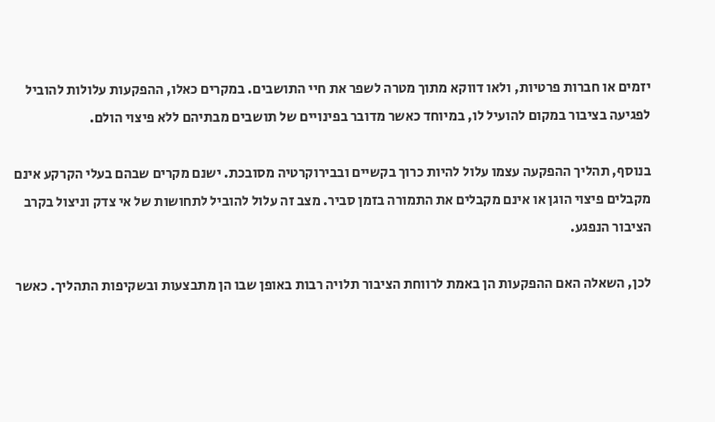יזמים או חברות פרטיות, ולאו דווקא מתוך מטרה לשפר את חיי התושבים. במקרים כאלו, ההפקעות עלולות להוביל לפגיעה בציבור במקום להועיל לו, במיוחד כאשר מדובר בפינויים של תושבים מבתיהם ללא פיצוי הולם.

בנוסף, תהליך ההפקעה עצמו עלול להיות כרוך בקשיים ובבירוקרטיה מסובכת. ישנם מקרים שבהם בעלי הקרקע אינם מקבלים פיצוי הוגן או אינם מקבלים את התמורה בזמן סביר. מצב זה עלול להוביל לתחושות של אי צדק וניצול בקרב הציבור הנפגע.

לכן, השאלה האם ההפקעות הן באמת לרווחת הציבור תלויה רבות באופן שבו הן מתבצעות ובשקיפות התהליך. כאשר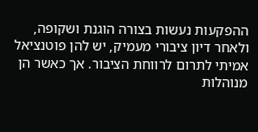ההפקעות נעשות בצורה הוגנת ושקופה, ולאחר דיון ציבורי מעמיק, יש להן פוטנציאל אמיתי לתרום לרווחת הציבור. אך כאשר הן מנוהלות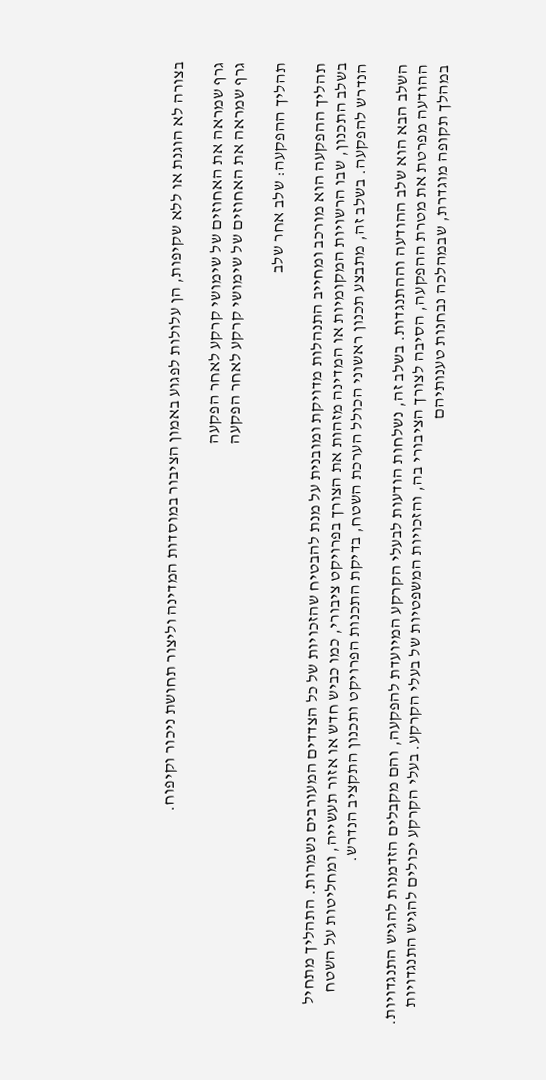בצורה לא הוגנת או ללא שקיפות, הן עלולות לפגוע באמון הציבור במוסדות המדינה וליצור תחושת ניכור וקיפוח.

גרף שמראה את האחוזים של שימושי קרקע לאחר הפקעה
גרף שמראה את האחוזים של שימושי קרקע לאחר הפקעה

תהליך ההפקעה: שלב אחר שלב

תהליך ההפקעה הוא מורכב ומחייב התנהלות מדויקת ומובנית על מנת להבטיח שהזכויות של כל הצדדים המעורבים נשמרות. התהליך מתחיל בשלב התכנון, שבו הרשויות המקומיות או המדינה מזהות את הצורך בפרויקט ציבורי, כמו כביש חדש או אזור תעשייה, ומחליטות על השטח הנדרש להפקעה. בשלב זה, מתבצע תכנון ראשוני הכולל הערכת השטח, בדיקת התכנות הפרויקט ותכנון התקציב הנדרש.

השלב הבא הוא שלב ההודעה וההתנגדות. בשלב זה, נשלחות הודעות לבעלי הקרקע המיועדת להפקעה, והם מקבלים הזדמנות להגיש התנגדויות. ההודעה מפרטת את מטרת ההפקעה, הסיבה לצורך הציבורי בה, והזכויות המשפטיות של בעלי הקרקע. בעלי הקרקע יכולים להגיש התנגדויות במהלך תקופה מוגדרת, שבמהלכה נבחנות טענותיהם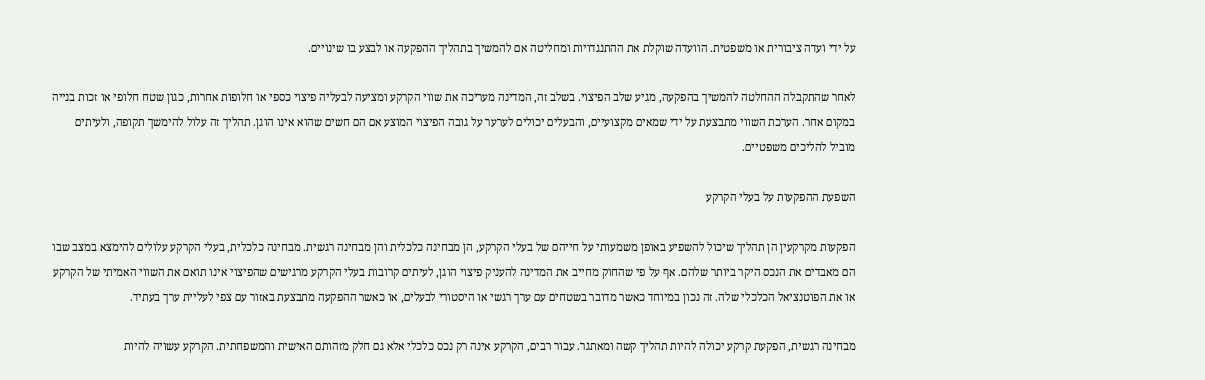על ידי ועדה ציבורית או משפטית. הוועדה שוקלת את ההתנגדויות ומחליטה אם להמשיך בתהליך ההפקעה או לבצע בו שינויים.

לאחר שהתקבלה ההחלטה להמשיך בהפקעה, מגיע שלב הפיצוי. בשלב זה, המדינה מעריכה את שווי הקרקע ומציעה לבעליה פיצוי כספי או חלופות אחרות, כגון שטח חלופי או זכות בנייה במקום אחר. הערכת השווי מתבצעת על ידי שמאים מקצועיים, והבעלים יכולים לערער על גובה הפיצוי המוצע אם הם חשים שהוא אינו הוגן. תהליך זה עלול להימשך תקופה, ולעיתים מוביל להליכים משפטיים.

השפעת ההפקעות על בעלי הקרקע

הפקעות מקרקעין הן תהליך שיכול להשפיע באופן משמעותי על חייהם של בעלי הקרקע, הן מבחינה כלכלית והן מבחינה רגשית. מבחינה כלכלית, בעלי הקרקע עלולים להימצא במצב שבו הם מאבדים את הנכס היקר ביותר שלהם. אף על פי שהחוק מחייב את המדינה להעניק פיצוי הוגן, לעיתים קרובות בעלי הקרקע מרגישים שהפיצוי אינו תואם את השווי האמיתי של הקרקע או את הפוטנציאל הכלכלי שלה. זה נכון במיוחד כאשר מדובר בשטחים עם ערך רגשי או היסטורי לבעלים, או כאשר ההפקעה מתבצעת באזור עם צפי לעליית ערך בעתיד.

מבחינה רגשית, הפקעת קרקע יכולה להיות תהליך קשה ומאתגר. עבור רבים, הקרקע אינה רק נכס כלכלי אלא גם חלק מזהותם האישית והמשפחתית. הקרקע עשויה להיות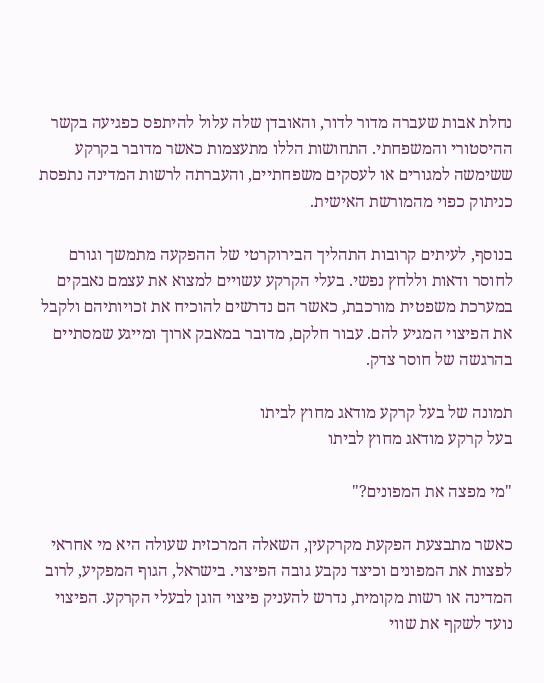נחלת אבות שעברה מדור לדור, והאובדן שלה עלול להיתפס כפגיעה בקשר ההיסטורי והמשפחתי. התחושות הללו מתעצמות כאשר מדובר בקרקע ששימשה למגורים או לעסקים משפחתיים, והעברתה לרשות המדינה נתפסת כניתוק כפוי מהמורשת האישית.

בנוסף, לעיתים קרובות התהליך הבירוקרטי של ההפקעה מתמשך וגורם לחוסר ודאות וללחץ נפשי. בעלי הקרקע עשויים למצוא את עצמם נאבקים במערכת משפטית מורכבת, כאשר הם נדרשים להוכיח את זכויותיהם ולקבל את הפיצוי המגיע להם. עבור חלקם, מדובר במאבק ארוך ומייגע שמסתיים בהרגשה של חוסר צדק.

תמונה של בעל קרקע מודאג מחוץ לביתו
בעל קרקע מודאג מחוץ לביתו

"מי מפצה את המפונים?"

כאשר מתבצעת הפקעת מקרקעין, השאלה המרכזית שעולה היא מי אחראי לפצות את המפונים וכיצד נקבע גובה הפיצוי. בישראל, הגוף המפקיע, לרוב המדינה או רשות מקומית, נדרש להעניק פיצוי הוגן לבעלי הקרקע. הפיצוי נועד לשקף את שווי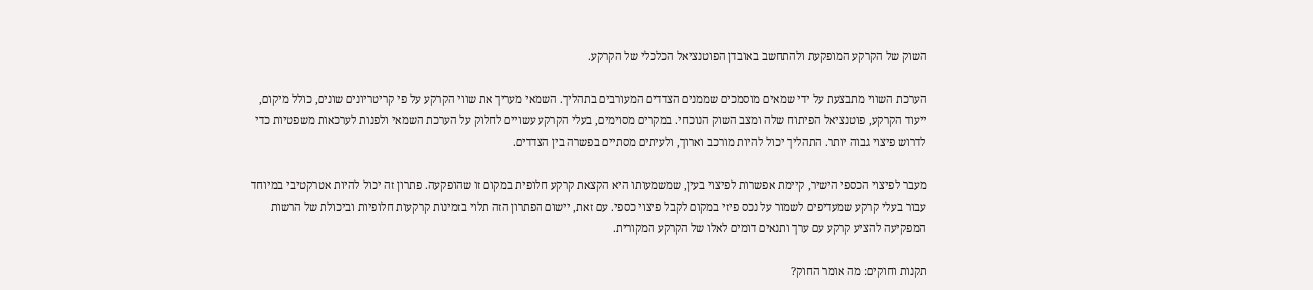השוק של הקרקע המופקעת ולהתחשב באובדן הפוטנציאל הכלכלי של הקרקע.

הערכת השווי מתבצעת על ידי שמאים מוסמכים שממנים הצדדים המעורבים בתהליך. השמאי מעריך את שווי הקרקע על פי קריטריונים שונים, כולל מיקום, ייעוד הקרקע, פוטנציאל הפיתוח שלה ומצב השוק הנוכחי. במקרים מסוימים, בעלי הקרקע עשויים לחלוק על הערכת השמאי ולפנות לערכאות משפטיות כדי לדרוש פיצוי גבוה יותר. התהליך יכול להיות מורכב וארוך, ולעיתים מסתיים בפשרה בין הצדדים.

מעבר לפיצוי הכספי הישיר, קיימת אפשרות לפיצוי בעין, שמשמעותו היא הקצאת קרקע חלופית במקום זו שהופקעה. פתרון זה יכול להיות אטרקטיבי במיוחד עבור בעלי קרקע שמעדיפים לשמור על נכס פיזי במקום לקבל פיצוי כספי. עם זאת, יישום הפתרון הזה תלוי בזמינות קרקעות חלופיות וביכולת של הרשות המפקיעה להציע קרקע עם ערך ותנאים דומים לאלו של הקרקע המקורית.

תקנות וחוקים: מה אומר החוק?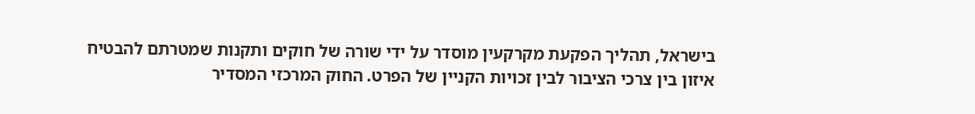בישראל, תהליך הפקעת מקרקעין מוסדר על ידי שורה של חוקים ותקנות שמטרתם להבטיח איזון בין צרכי הציבור לבין זכויות הקניין של הפרט. החוק המרכזי המסדיר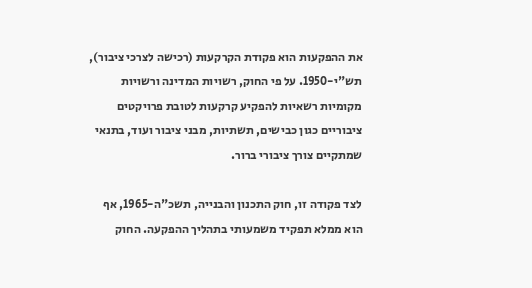את ההפקעות הוא פקודת הקרקעות (רכישה לצרכי ציבור), תש"י-1950. על פי החוק, רשויות המדינה ורשויות מקומיות רשאיות להפקיע קרקעות לטובת פרויקטים ציבוריים כגון כבישים, תשתיות, מבני ציבור ועוד, בתנאי שמתקיים צורך ציבורי ברור.

לצד פקודה זו, חוק התכנון והבנייה, תשכ"ה-1965, אף הוא ממלא תפקיד משמעותי בתהליך ההפקעה. החוק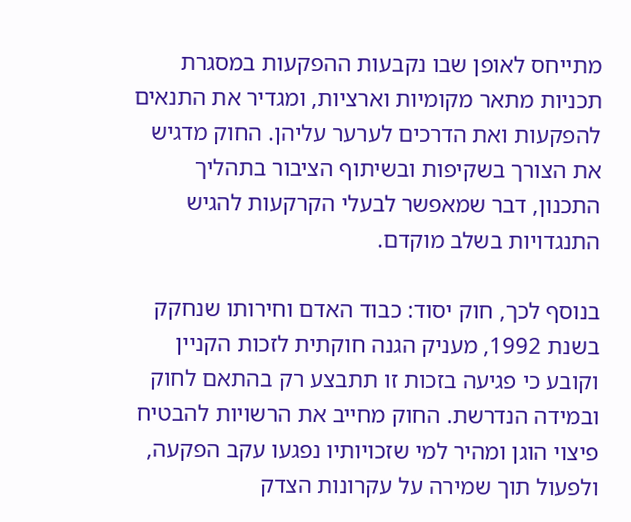מתייחס לאופן שבו נקבעות ההפקעות במסגרת תכניות מתאר מקומיות וארציות, ומגדיר את התנאים להפקעות ואת הדרכים לערער עליהן. החוק מדגיש את הצורך בשקיפות ובשיתוף הציבור בתהליך התכנון, דבר שמאפשר לבעלי הקרקעות להגיש התנגדויות בשלב מוקדם.

בנוסף לכך, חוק יסוד: כבוד האדם וחירותו שנחקק בשנת 1992, מעניק הגנה חוקתית לזכות הקניין וקובע כי פגיעה בזכות זו תתבצע רק בהתאם לחוק ובמידה הנדרשת. החוק מחייב את הרשויות להבטיח פיצוי הוגן ומהיר למי שזכויותיו נפגעו עקב הפקעה, ולפעול תוך שמירה על עקרונות הצדק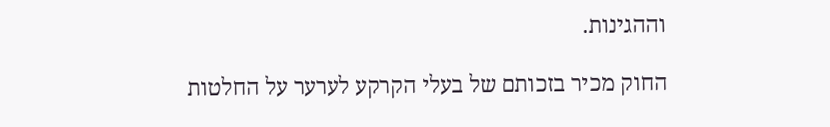וההגינות.

החוק מכיר בזכותם של בעלי הקרקע לערער על החלטות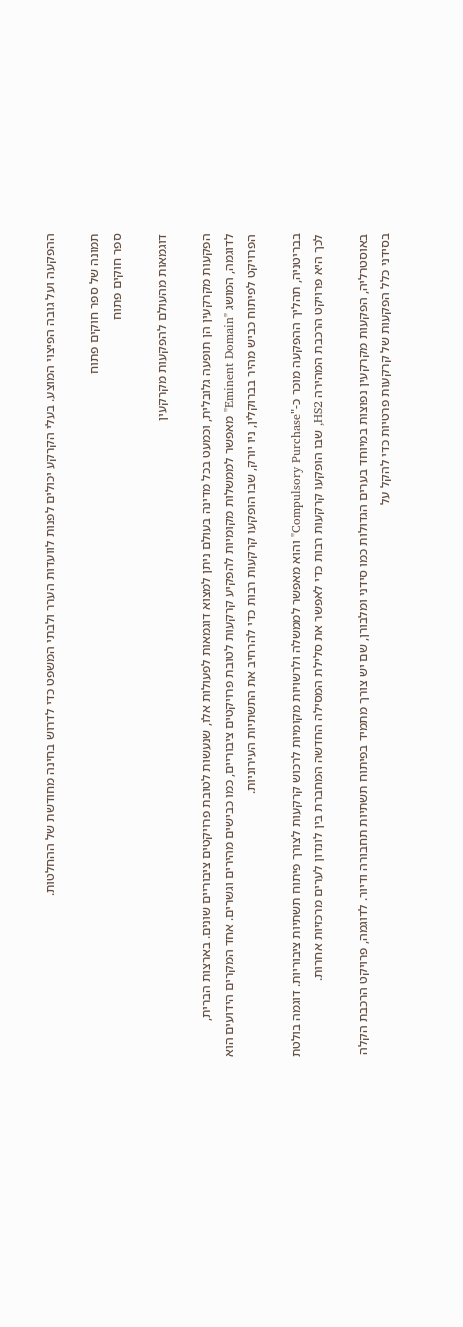ההפקעה ועל גובה הפיצוי המוצע. בעלי הקרקע יכולים לפנות לוועדות הערר ולבתי המשפט כדי לדרוש בחינה מחודשת של ההחלטות.

תמונה של ספר חוקים פתוח
ספר חוקים פתוח

דוגמאות מהעולם להפקעות מקרקעין

הפקעות מקרקעין הן תופעה גלובלית, וכמעט בכל מדינה בעולם ניתן למצוא דוגמאות לפעולות אלו, שנעשות לטובת פרויקטים ציבוריים שונים. בארצות הברית, לדוגמה, המושג "Eminent Domain" מאפשר לממשלות מקומיות להפקיע קרקעות לטובת פרויקטים ציבוריים, כמו כבישים מהירים וגשרים. אחד המקרים הידועים הוא הפרויקט לפיתוח כביש מהיר בברוקלין, ניו יורק, שבו הופקעו קרקעות רבות כדי להרחיב את התשתיות העירוניות.

בבריטניה, תהליך ההפקעה מוכר כ-"Compulsory Purchase" והוא מאפשר לממשלה ולרשויות מקומיות לרכוש קרקעות לצורך פיתוח תשתיות ציבוריות. דוגמה בולטת לכך היא פרויקט הרכבת המהירה HS2, שבו הופקעו קרקעות רבות כדי לאפשר את סלילת המסילה החדשה המחברת בין לונדון לערים מרכזיות אחרות.

באוסטרליה, הפקעות מקרקעין נפוצות במיוחד בערים הגדולות כמו סידני ומלבורן, שם יש צורך מתמיד בפיתוח תשתיות תחבורה ודיור. לדוגמה, פרויקט הרכבת הקלה בסידני כלל הפקעות של קרקעות פרטיות כדי להקל על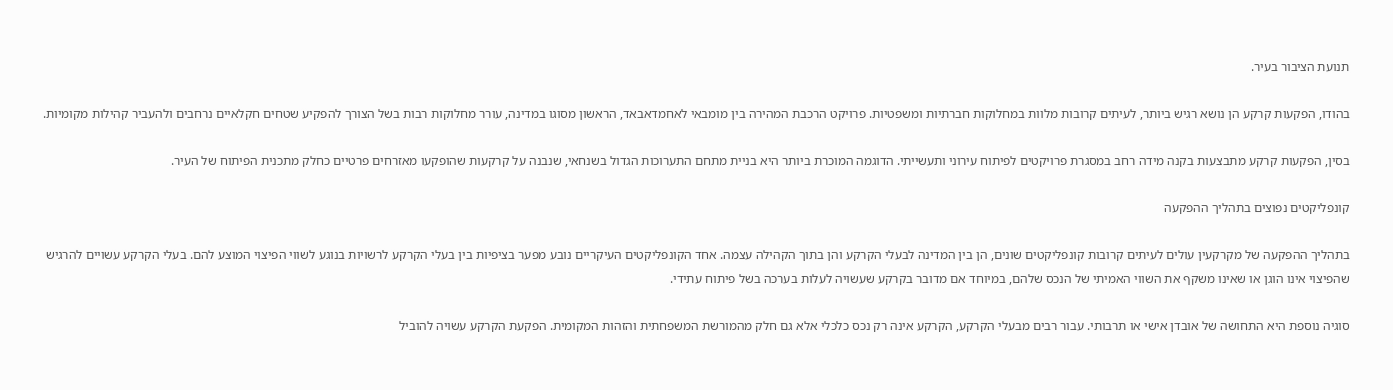תנועת הציבור בעיר.

בהודו, הפקעות קרקע הן נושא רגיש ביותר, לעיתים קרובות מלוות במחלוקות חברתיות ומשפטיות. פרויקט הרכבת המהירה בין מומבאי לאחמדאבאד, הראשון מסוגו במדינה, עורר מחלוקות רבות בשל הצורך להפקיע שטחים חקלאיים נרחבים ולהעביר קהילות מקומיות.

בסין, הפקעות קרקע מתבצעות בקנה מידה רחב במסגרת פרויקטים לפיתוח עירוני ותעשייתי. הדוגמה המוכרת ביותר היא בניית מתחם התערוכות הגדול בשנחאי, שנבנה על קרקעות שהופקעו מאזרחים פרטיים כחלק מתכנית הפיתוח של העיר.

קונפליקטים נפוצים בתהליך ההפקעה

בתהליך ההפקעה של מקרקעין עולים לעיתים קרובות קונפליקטים שונים, הן בין המדינה לבעלי הקרקע והן בתוך הקהילה עצמה. אחד הקונפליקטים העיקריים נובע מפער בציפיות בין בעלי הקרקע לרשויות בנוגע לשווי הפיצוי המוצע להם. בעלי הקרקע עשויים להרגיש שהפיצוי אינו הוגן או שאינו משקף את השווי האמיתי של הנכס שלהם, במיוחד אם מדובר בקרקע שעשויה לעלות בערכה בשל פיתוח עתידי.

סוגיה נוספת היא התחושה של אובדן אישי או תרבותי. עבור רבים מבעלי הקרקע, הקרקע אינה רק נכס כלכלי אלא גם חלק מהמורשת המשפחתית והזהות המקומית. הפקעת הקרקע עשויה להוביל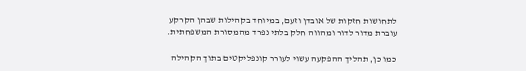לתחושות חזקות של אובדן וזעם, במיוחד בקהילות שבהן הקרקע עוברת מדור לדור ומהווה חלק בלתי נפרד מהמסורת המשפחתית.

כמו כן, תהליך ההפקעה עשוי לעורר קונפליקטים בתוך הקהילה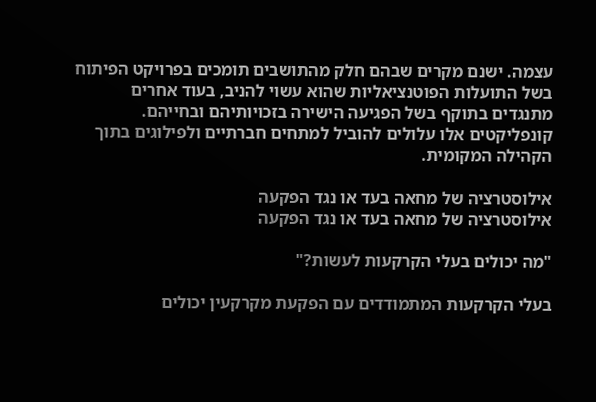עצמה. ישנם מקרים שבהם חלק מהתושבים תומכים בפרויקט הפיתוח בשל התועלות הפוטנציאליות שהוא עשוי להניב, בעוד אחרים מתנגדים בתוקף בשל הפגיעה הישירה בזכויותיהם ובחייהם. קונפליקטים אלו עלולים להוביל למתחים חברתיים ולפילוגים בתוך הקהילה המקומית.

אילוסטרציה של מחאה בעד או נגד הפקעה
אילוסטרציה של מחאה בעד או נגד הפקעה

"מה יכולים בעלי הקרקעות לעשות?"

בעלי הקרקעות המתמודדים עם הפקעת מקרקעין יכולים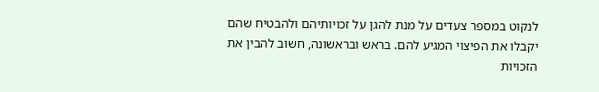לנקוט במספר צעדים על מנת להגן על זכויותיהם ולהבטיח שהם יקבלו את הפיצוי המגיע להם. בראש ובראשונה, חשוב להבין את הזכויות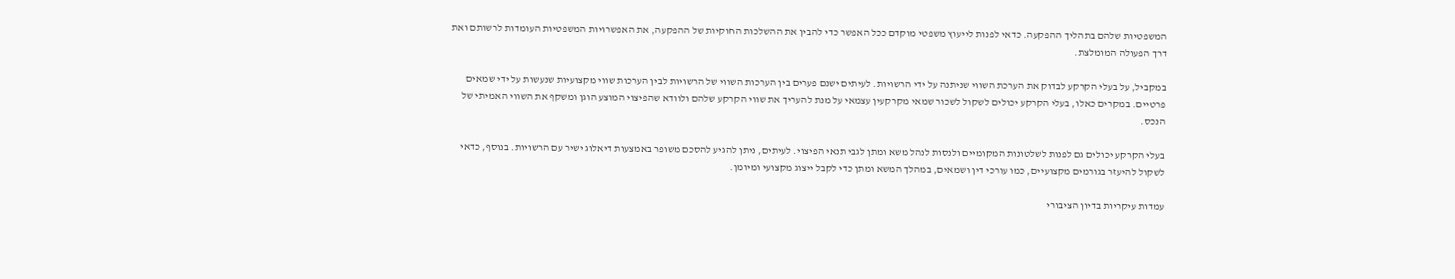המשפטיות שלהם בתהליך ההפקעה. כדאי לפנות לייעוץ משפטי מוקדם ככל האפשר כדי להבין את ההשלכות החוקיות של ההפקעה, את האפשרויות המשפטיות העומדות לרשותם ואת דרך הפעולה המומלצת.

במקביל, על בעלי הקרקע לבדוק את הערכת השווי שניתנה על ידי הרשויות. לעיתים ישנם פערים בין הערכות השווי של הרשויות לבין הערכות שווי מקצועיות שנעשות על ידי שמאים פרטיים. במקרים כאלו, בעלי הקרקע יכולים לשקול לשכור שמאי מקרקעין עצמאי על מנת להעריך את שווי הקרקע שלהם ולוודא שהפיצוי המוצע הוגן ומשקף את השווי האמיתי של הנכס.

בעלי הקרקע יכולים גם לפנות לשלטונות המקומיים ולנסות לנהל משא ומתן לגבי תנאי הפיצוי. לעיתים, ניתן להגיע להסכם משופר באמצעות דיאלוג ישיר עם הרשויות. בנוסף, כדאי לשקול להיעזר בגורמים מקצועיים, כמו עורכי דין ושמאים, במהלך המשא ומתן כדי לקבל ייצוג מקצועי ומיומן.

עמדות עיקריות בדיון הציבורי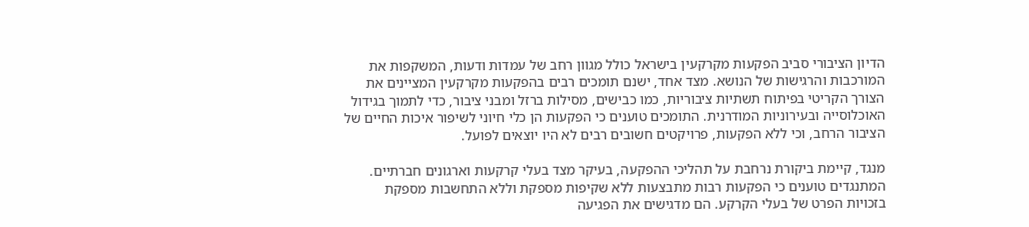הדיון הציבורי סביב הפקעות מקרקעין בישראל כולל מגוון רחב של עמדות ודעות, המשקפות את המורכבות והרגישות של הנושא. מצד אחד, ישנם תומכים רבים בהפקעות מקרקעין המציינים את הצורך הקריטי בפיתוח תשתיות ציבוריות, כמו כבישים, מסילות ברזל ומבני ציבור, כדי לתמוך בגידול האוכלוסייה ובעירוניות המודרנית. התומכים טוענים כי הפקעות הן כלי חיוני לשיפור איכות החיים של הציבור הרחב, וכי ללא הפקעות, פרויקטים חשובים רבים לא היו יוצאים לפועל.

מנגד, קיימת ביקורת נרחבת על תהליכי ההפקעה, בעיקר מצד בעלי קרקעות וארגונים חברתיים. המתנגדים טוענים כי הפקעות רבות מתבצעות ללא שקיפות מספקת וללא התחשבות מספקת בזכויות הפרט של בעלי הקרקע. הם מדגישים את הפגיעה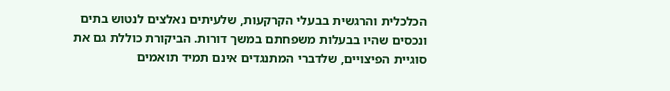הכלכלית והרגשית בבעלי הקרקעות, שלעיתים נאלצים לנטוש בתים ונכסים שהיו בבעלות משפחתם במשך דורות. הביקורת כוללת גם את סוגיית הפיצויים, שלדברי המתנגדים אינם תמיד תואמים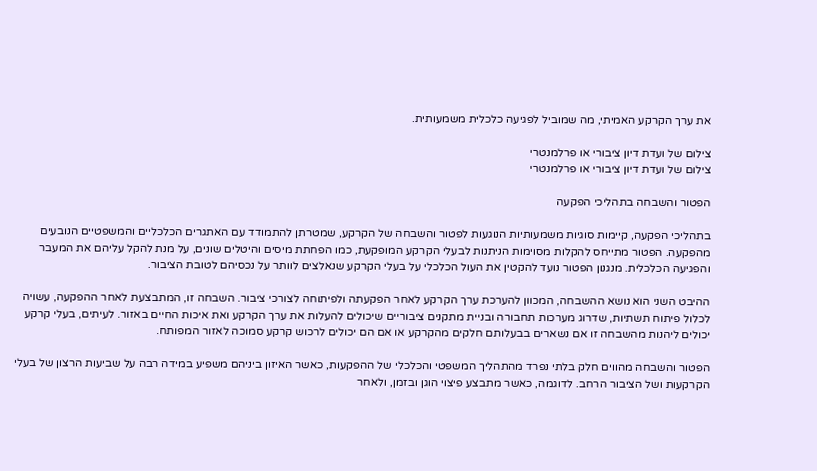את ערך הקרקע האמיתי, מה שמוביל לפגיעה כלכלית משמעותית.

צילום של ועדת דיון ציבורי או פרלמנטרי
צילום של ועדת דיון ציבורי או פרלמנטרי

הפטור והשבחה בתהליכי הפקעה

בתהליכי הפקעה, קיימות סוגיות משמעותיות הנוגעות לפטור והשבחה של הקרקע, שמטרתן להתמודד עם האתגרים הכלכליים והמשפטיים הנובעים מהפקעה. הפטור מתייחס להקלות מסוימות הניתנות לבעלי הקרקע המופקעת, כמו הפחתת מיסים והיטלים שונים, על מנת להקל עליהם את המעבר והפגיעה הכלכלית. מנגנון הפטור נועד להקטין את העול הכלכלי על בעלי הקרקע שנאלצים לוותר על נכסיהם לטובת הציבור.

ההיבט השני הוא נושא ההשבחה, המכוון להערכת ערך הקרקע לאחר הפקעתה ולפיתוחה לצורכי ציבור. השבחה זו, המתבצעת לאחר ההפקעה, עשויה לכלול פיתוח תשתיות, שדרוג מערכות תחבורה ובניית מתקנים ציבוריים שיכולים להעלות את ערך הקרקע ואת איכות החיים באזור. לעיתים, בעלי קרקע יכולים ליהנות מהשבחה זו אם נשארים בבעלותם חלקים מהקרקע או אם הם יכולים לרכוש קרקע סמוכה לאזור המפותח.

הפטור והשבחה מהווים חלק בלתי נפרד מהתהליך המשפטי והכלכלי של ההפקעות, כאשר האיזון ביניהם משפיע במידה רבה על שביעות הרצון של בעלי הקרקעות ושל הציבור הרחב. לדוגמה, כאשר מתבצע פיצוי הוגן ובזמן, ולאחר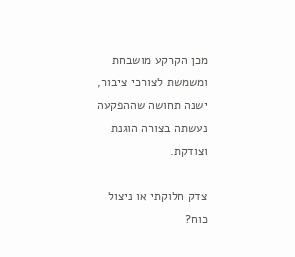מכן הקרקע מושבחת ומשמשת לצורכי ציבור, ישנה תחושה שההפקעה נעשתה בצורה הוגנת וצודקת.

צדק חלוקתי או ניצול כוח?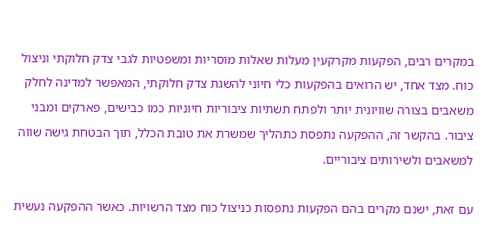במקרים רבים, הפקעות מקרקעין מעלות שאלות מוסריות ומשפטיות לגבי צדק חלוקתי וניצול כוח. מצד אחד, יש הרואים בהפקעות כלי חיוני להשגת צדק חלוקתי, המאפשר למדינה לחלק משאבים בצורה שוויונית יותר ולפתח תשתיות ציבוריות חיוניות כמו כבישים, פארקים ומבני ציבור. בהקשר זה, ההפקעה נתפסת כתהליך שמשרת את טובת הכלל, תוך הבטחת גישה שווה למשאבים ולשירותים ציבוריים.

עם זאת, ישנם מקרים בהם הפקעות נתפסות כניצול כוח מצד הרשויות. כאשר ההפקעה נעשית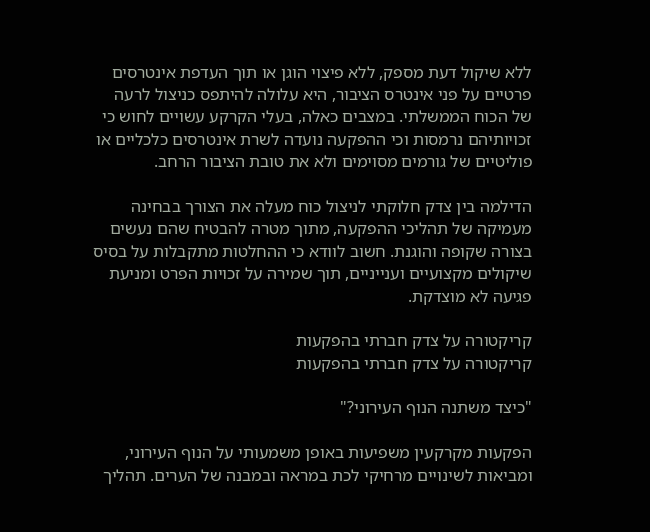ללא שיקול דעת מספק, ללא פיצוי הוגן או תוך העדפת אינטרסים פרטיים על פני אינטרס הציבור, היא עלולה להיתפס כניצול לרעה של הכוח הממשלתי. במצבים כאלה, בעלי הקרקע עשויים לחוש כי זכויותיהם נרמסות וכי ההפקעה נועדה לשרת אינטרסים כלכליים או פוליטיים של גורמים מסוימים ולא את טובת הציבור הרחב.

הדילמה בין צדק חלוקתי לניצול כוח מעלה את הצורך בבחינה מעמיקה של תהליכי ההפקעה, מתוך מטרה להבטיח שהם נעשים בצורה שקופה והוגנת. חשוב לוודא כי ההחלטות מתקבלות על בסיס שיקולים מקצועיים וענייניים, תוך שמירה על זכויות הפרט ומניעת פגיעה לא מוצדקת.

קריקטורה על צדק חברתי בהפקעות
קריקטורה על צדק חברתי בהפקעות

"כיצד משתנה הנוף העירוני?"

הפקעות מקרקעין משפיעות באופן משמעותי על הנוף העירוני, ומביאות לשינויים מרחיקי לכת במראה ובמבנה של הערים. תהליך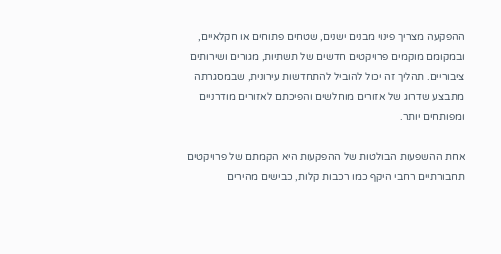ההפקעה מצריך פינוי מבנים ישנים, שטחים פתוחים או חקלאיים, ובמקומם מוקמים פרויקטים חדשים של תשתיות, מגורים ושירותים ציבוריים. תהליך זה יכול להוביל להתחדשות עירונית, שבמסגרתה מתבצע שדרוג של אזורים מוחלשים והפיכתם לאזורים מודרניים ומפותחים יותר.

אחת ההשפעות הבולטות של ההפקעות היא הקמתם של פרויקטים תחבורתיים רחבי היקף כמו רכבות קלות, כבישים מהירים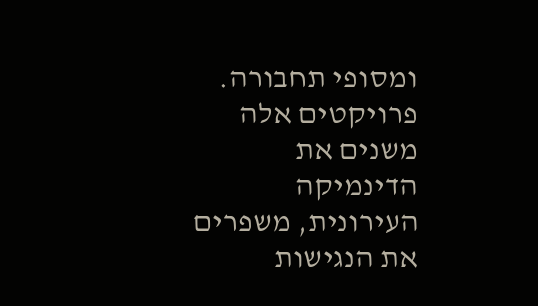ומסופי תחבורה. פרויקטים אלה משנים את הדינמיקה העירונית, משפרים את הנגישות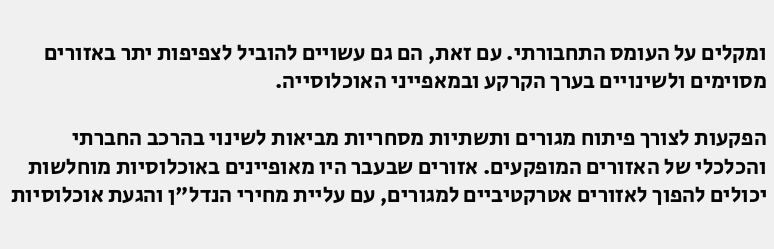ומקלים על העומס התחבורתי. עם זאת, הם גם עשויים להוביל לצפיפות יתר באזורים מסוימים ולשינויים בערך הקרקע ובמאפייני האוכלוסייה.

הפקעות לצורך פיתוח מגורים ותשתיות מסחריות מביאות לשינוי בהרכב החברתי והכלכלי של האזורים המופקעים. אזורים שבעבר היו מאופיינים באוכלוסיות מוחלשות יכולים להפוך לאזורים אטרקטיביים למגורים, עם עליית מחירי הנדל"ן והגעת אוכלוסיות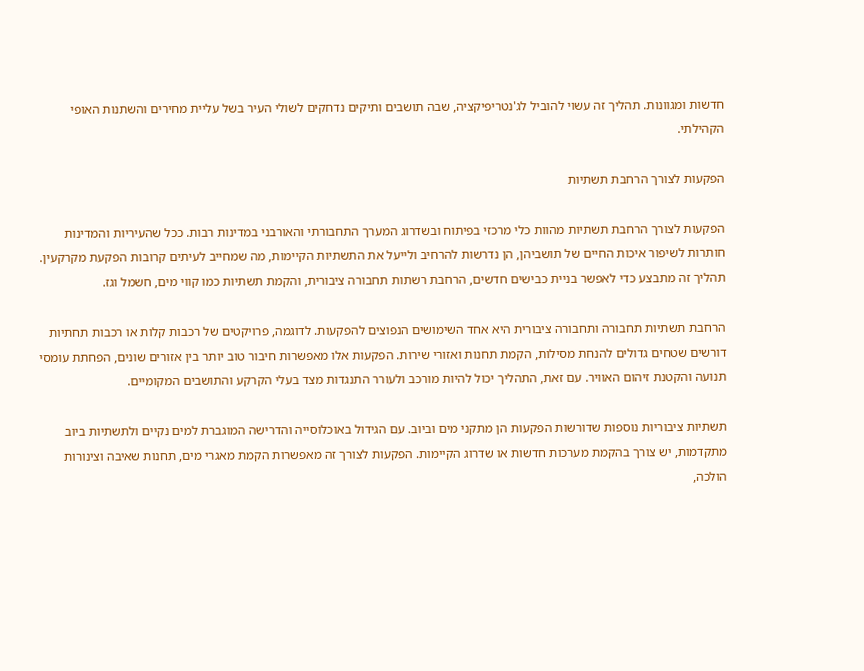חדשות ומגוונות. תהליך זה עשוי להוביל לג'נטריפיקציה, שבה תושבים ותיקים נדחקים לשולי העיר בשל עליית מחירים והשתנות האופי הקהילתי.

הפקעות לצורך הרחבת תשתיות

הפקעות לצורך הרחבת תשתיות מהוות כלי מרכזי בפיתוח ובשדרוג המערך התחבורתי והאורבני במדינות רבות. ככל שהעיריות והמדינות חותרות לשיפור איכות החיים של תושביהן, הן נדרשות להרחיב ולייעל את התשתיות הקיימות, מה שמחייב לעיתים קרובות הפקעת מקרקעין. תהליך זה מתבצע כדי לאפשר בניית כבישים חדשים, הרחבת רשתות תחבורה ציבורית, והקמת תשתיות כמו קווי מים, חשמל וגז.

הרחבת תשתיות תחבורה ותחבורה ציבורית היא אחד השימושים הנפוצים להפקעות. לדוגמה, פרויקטים של רכבות קלות או רכבות תחתיות דורשים שטחים גדולים להנחת מסילות, הקמת תחנות ואזורי שירות. הפקעות אלו מאפשרות חיבור טוב יותר בין אזורים שונים, הפחתת עומסי תנועה והקטנת זיהום האוויר. עם זאת, התהליך יכול להיות מורכב ולעורר התנגדות מצד בעלי הקרקע והתושבים המקומיים.

תשתיות ציבוריות נוספות שדורשות הפקעות הן מתקני מים וביוב. עם הגידול באוכלוסייה והדרישה המוגברת למים נקיים ולתשתיות ביוב מתקדמות, יש צורך בהקמת מערכות חדשות או שדרוג הקיימות. הפקעות לצורך זה מאפשרות הקמת מאגרי מים, תחנות שאיבה וצינורות הולכה,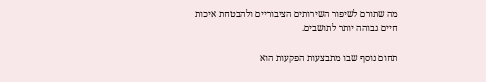מה שתורם לשיפור השירותים הציבוריים ולהבטחת איכות חיים גבוהה יותר לתושבים.

תחום נוסף שבו מתבצעות הפקעות הוא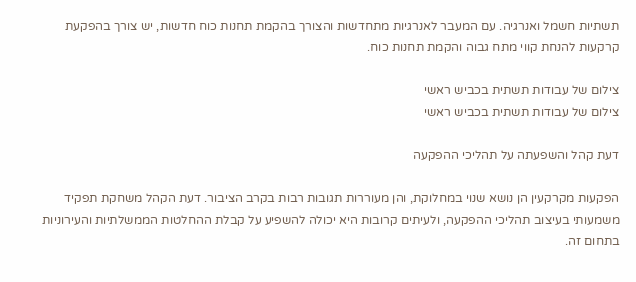תשתיות חשמל ואנרגיה. עם המעבר לאנרגיות מתחדשות והצורך בהקמת תחנות כוח חדשות, יש צורך בהפקעת קרקעות להנחת קווי מתח גבוה והקמת תחנות כוח.

צילום של עבודות תשתית בכביש ראשי
צילום של עבודות תשתית בכביש ראשי

דעת קהל והשפעתה על תהליכי ההפקעה

הפקעות מקרקעין הן נושא שנוי במחלוקת, והן מעוררות תגובות רבות בקרב הציבור. דעת הקהל משחקת תפקיד משמעותי בעיצוב תהליכי ההפקעה, ולעיתים קרובות היא יכולה להשפיע על קבלת ההחלטות הממשלתיות והעירוניות בתחום זה.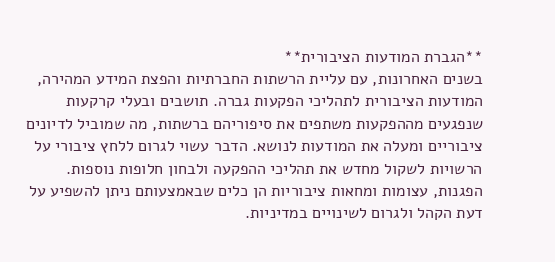**הגברת המודעות הציבורית**
בשנים האחרונות, עם עליית הרשתות החברתיות והפצת המידע המהירה, המודעות הציבורית לתהליכי הפקעות גברה. תושבים ובעלי קרקעות שנפגעים מההפקעות משתפים את סיפוריהם ברשתות, מה שמוביל לדיונים ציבוריים ומעלה את המודעות לנושא. הדבר עשוי לגרום ללחץ ציבורי על הרשויות לשקול מחדש את תהליכי ההפקעה ולבחון חלופות נוספות. הפגנות, עצומות ומחאות ציבוריות הן כלים שבאמצעותם ניתן להשפיע על דעת הקהל ולגרום לשינויים במדיניות.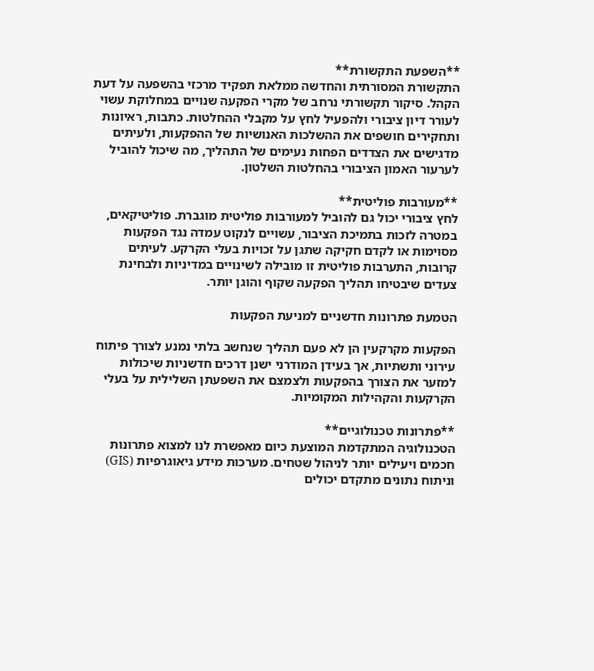**השפעת התקשורת**
התקשורת המסורתית והחדשה ממלאת תפקיד מרכזי בהשפעה על דעת הקהל. סיקור תקשורתי נרחב של מקרי הפקעה שנויים במחלוקת עשוי לעורר דיון ציבורי ולהפעיל לחץ על מקבלי ההחלטות. כתבות, ראיונות ותחקירים חושפים את ההשלכות האנושיות של ההפקעות, ולעיתים מדגישים את הצדדים הפחות נעימים של התהליך, מה שיכול להוביל לערעור האמון הציבורי בהחלטות השלטון.

**מעורבות פוליטית**
לחץ ציבורי יכול גם להוביל למעורבות פוליטית מוגברת. פוליטיקאים, במטרה לזכות בתמיכת הציבור, עשויים לנקוט עמדה נגד הפקעות מסוימות או לקדם חקיקה שתגן על זכויות בעלי הקרקע. לעיתים קרובות, התערבות פוליטית זו מובילה לשינויים במדיניות ולבחינת צעדים שיבטיחו תהליך הפקעה שקוף והוגן יותר.

הטמעת פתרונות חדשניים למניעת הפקעות

הפקעות מקרקעין הן לא פעם תהליך שנחשב בלתי נמנע לצורך פיתוח עירוני ותשתיות, אך בעידן המודרני ישנן דרכים חדשניות שיכולות למזער את הצורך בהפקעות ולצמצם את השפעתן השלילית על בעלי הקרקעות והקהילות המקומיות.

**פתרונות טכנולוגיים**
הטכנולוגיה המתקדמת המוצעת כיום מאפשרת לנו למצוא פתרונות חכמים ויעילים יותר לניהול שטחים. מערכות מידע גיאוגרפיות (GIS) וניתוח נתונים מתקדם יכולים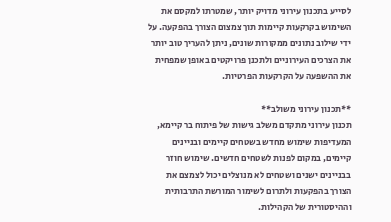לסייע בתכנון עירוני מדויק יותר, שמטרתו למקסם את השימוש בקרקעות קיימות תוך צמצום הצורך בהפקעה. על ידי שילוב נתונים ממקורות שונים, ניתן להעריך טוב יותר את הצרכים העירוניים ולתכנן פרויקטים באופן שמפחית את ההשפעה על הקרקעות הפרטיות.

**תכנון עירוני משולב**
תכנון עירוני מתקדם משלב גישות של פיתוח בר קיימא, המעדיפות שימוש מחדש בשטחים קיימים ובניינים קיימים, במקום לפנות לשטחים חדשים. שימוש חוזר בבניינים ישנים ושטחים לא מנוצלים יכול לצמצם את הצורך בהפקעות ולתרום לשימור המורשת התרבותית וההיסטורית של הקהילות.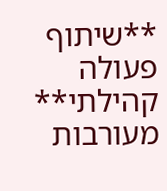**שיתוף פעולה קהילתי**
מעורבות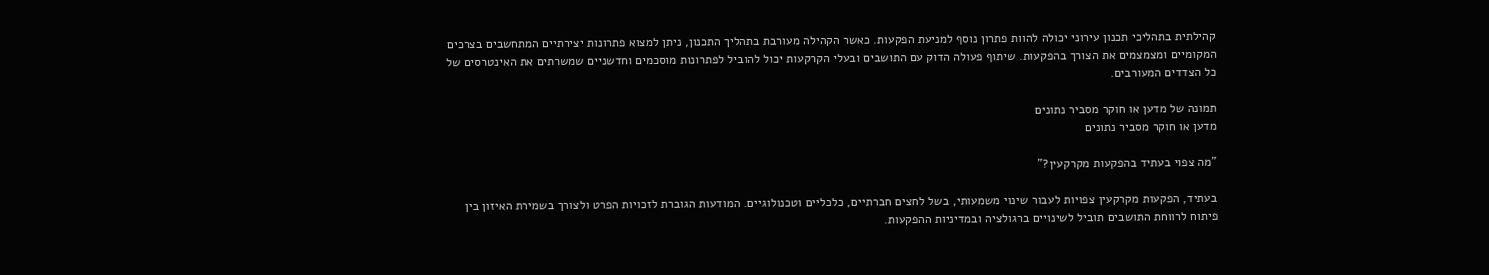קהילתית בתהליכי תכנון עירוני יכולה להוות פתרון נוסף למניעת הפקעות. כאשר הקהילה מעורבת בתהליך התכנון, ניתן למצוא פתרונות יצירתיים המתחשבים בצרכים המקומיים ומצמצמים את הצורך בהפקעות. שיתוף פעולה הדוק עם התושבים ובעלי הקרקעות יכול להוביל לפתרונות מוסכמים וחדשניים שמשרתים את האינטרסים של כל הצדדים המעורבים.

תמונה של מדען או חוקר מסביר נתונים
מדען או חוקר מסביר נתונים

"מה צפוי בעתיד בהפקעות מקרקעין?"

בעתיד, הפקעות מקרקעין צפויות לעבור שינוי משמעותי, בשל לחצים חברתיים, כלכליים וטכנולוגיים. המודעות הגוברת לזכויות הפרט ולצורך בשמירת האיזון בין פיתוח לרווחת התושבים תוביל לשינויים ברגולציה ובמדיניות ההפקעות.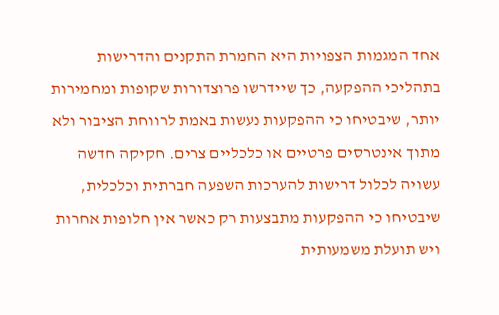אחד המגמות הצפויות היא החמרת התקנים והדרישות בתהליכי ההפקעה, כך שיידרשו פרוצדורות שקופות ומחמירות יותר, שיבטיחו כי ההפקעות נעשות באמת לרווחת הציבור ולא מתוך אינטרסים פרטיים או כלכליים צרים. חקיקה חדשה עשויה לכלול דרישות להערכות השפעה חברתית וכלכלית, שיבטיחו כי ההפקעות מתבצעות רק כאשר אין חלופות אחרות ויש תועלת משמעותית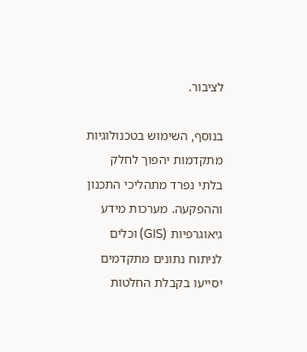לציבור.

בנוסף, השימוש בטכנולוגיות מתקדמות יהפוך לחלק בלתי נפרד מתהליכי התכנון וההפקעה. מערכות מידע גיאוגרפיות (GIS) וכלים לניתוח נתונים מתקדמים יסייעו בקבלת החלטות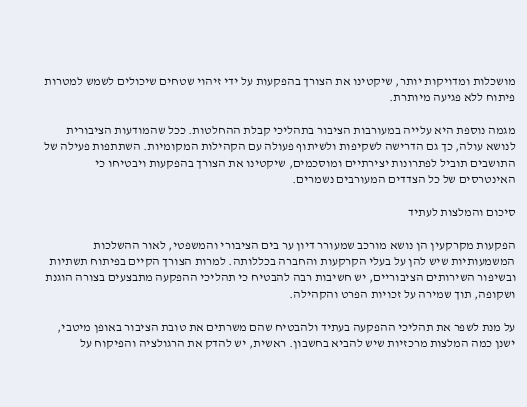מושכלות ומדויקות יותר, שיקטינו את הצורך בהפקעות על ידי זיהוי שטחים שיכולים לשמש למטרות פיתוח ללא פגיעה מיותרת.

מגמה נוספת היא עלייה במעורבות הציבור בתהליכי קבלת ההחלטות. ככל שהמודעות הציבורית לנושא עולה, כך גם הדרישה לשקיפות ולשיתוף פעולה עם הקהילות המקומיות. השתתפות פעילה של התושבים תוביל לפתרונות יצירתיים ומוסכמים, שיקטינו את הצורך בהפקעות ויבטיחו כי האינטרסים של כל הצדדים המעורבים נשמרים.

סיכום והמלצות לעתיד

הפקעות מקרקעין הן נושא מורכב שמעורר דיון ער בים הציבורי והמשפטי, לאור ההשלכות המשמעותיות שיש להן על בעלי הקרקעות והחברה בכללותה. למרות הצורך הקיים בפיתוח תשתיות ובשיפור השירותים הציבוריים, יש חשיבות רבה להבטיח כי תהליכי ההפקעה מתבצעים בצורה הוגנת ושקופה, תוך שמירה על זכויות הפרט והקהילה.

על מנת לשפר את תהליכי ההפקעה בעתיד ולהבטיח שהם משרתים את טובת הציבור באופן מיטבי, ישנן כמה המלצות מרכזיות שיש להביא בחשבון. ראשית, יש להדק את הרגולציה והפיקוח על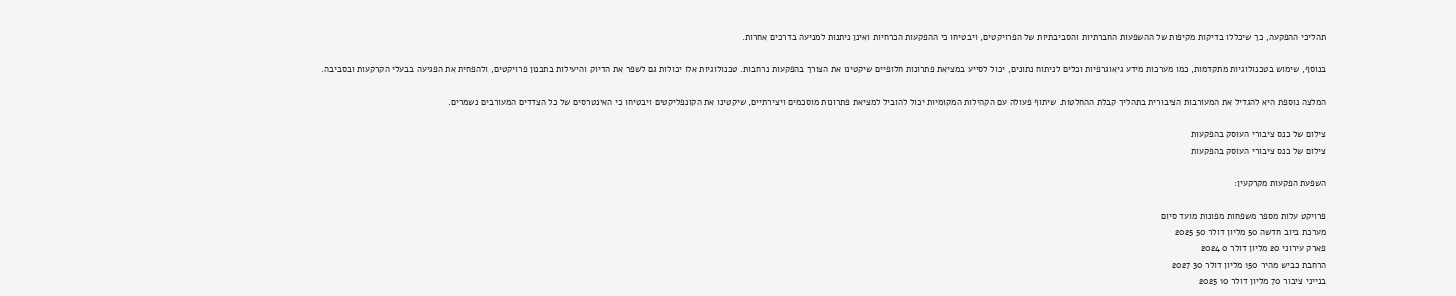תהליכי ההפקעה, כך שיכללו בדיקות מקיפות של ההשפעות החברתיות והסביבתיות של הפרויקטים, ויבטיחו כי ההפקעות הכרחיות ואינן ניתנות למניעה בדרכים אחרות.

בנוסף, שימוש בטכנולוגיות מתקדמות, כמו מערכות מידע גיאוגרפיות וכלים לניתוח נתונים, יכול לסייע במציאת פתרונות חלופיים שיקטינו את הצורך בהפקעות נרחבות. טכנולוגיות אלו יכולות גם לשפר את הדיוק והיעילות בתכנון פרויקטים, ולהפחית את הפגיעה בבעלי הקרקעות ובסביבה.

המלצה נוספת היא להגדיל את המעורבות הציבורית בתהליך קבלת ההחלטות. שיתוף פעולה עם הקהילות המקומיות יכול להוביל למציאת פתרונות מוסכמים ויצירתיים, שיקטינו את הקונפליקטים ויבטיחו כי האינטרסים של כל הצדדים המעורבים נשמרים.

צילום של כנס ציבורי העוסק בהפקעות
צילום של כנס ציבורי העוסק בהפקעות

השפעת הפקעות מקרקעין:

פרויקט עלות מספר משפחות מפונות מועד סיום
מערכת ביוב חדשה 50 מליון דולר 50 2025
פארק עירוני 20 מליון דולר 0 2024
הרחבת כביש מהיר 150 מליון דולר 30 2027
בנייני ציבור 70 מליון דולר 10 2025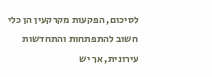לסיכום, הפקעות מקרקעין הן כלי חשוב להתפתחות והתחדשות עירונית, אך יש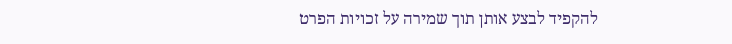להקפיד לבצע אותן תוך שמירה על זכויות הפרט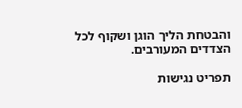והבטחת הליך הוגן ושקוף לכל הצדדים המעורבים.

תפריט נגישות